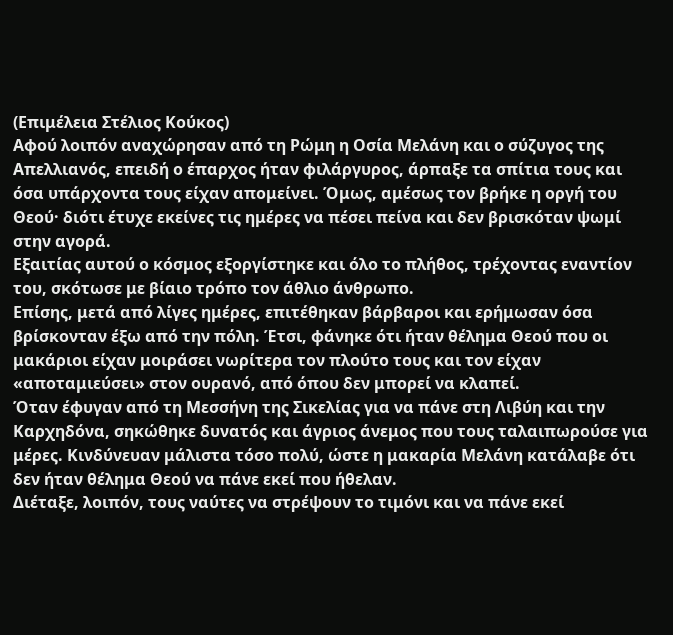(Επιμέλεια Στέλιος Κούκος)
Αφού λοιπόν αναχώρησαν από τη Ρώμη η Οσία Μελάνη και ο σύζυγος της Απελλιανός, επειδή ο έπαρχος ήταν φιλάργυρος, άρπαξε τα σπίτια τους και όσα υπάρχοντα τους είχαν απομείνει. Όμως, αμέσως τον βρήκε η οργή του Θεού· διότι έτυχε εκείνες τις ημέρες να πέσει πείνα και δεν βρισκόταν ψωμί στην αγορά.
Εξαιτίας αυτού ο κόσμος εξοργίστηκε και όλο το πλήθος, τρέχοντας εναντίον του, σκότωσε με βίαιο τρόπο τον άθλιο άνθρωπο.
Επίσης, μετά από λίγες ημέρες, επιτέθηκαν βάρβαροι και ερήμωσαν όσα βρίσκονταν έξω από την πόλη. Έτσι, φάνηκε ότι ήταν θέλημα Θεού που οι μακάριοι είχαν μοιράσει νωρίτερα τον πλούτο τους και τον είχαν «αποταμιεύσει» στον ουρανό, από όπου δεν μπορεί να κλαπεί.
Όταν έφυγαν από τη Μεσσήνη της Σικελίας για να πάνε στη Λιβύη και την Καρχηδόνα, σηκώθηκε δυνατός και άγριος άνεμος που τους ταλαιπωρούσε για μέρες. Κινδύνευαν μάλιστα τόσο πολύ, ώστε η μακαρία Μελάνη κατάλαβε ότι δεν ήταν θέλημα Θεού να πάνε εκεί που ήθελαν.
Διέταξε, λοιπόν, τους ναύτες να στρέψουν το τιμόνι και να πάνε εκεί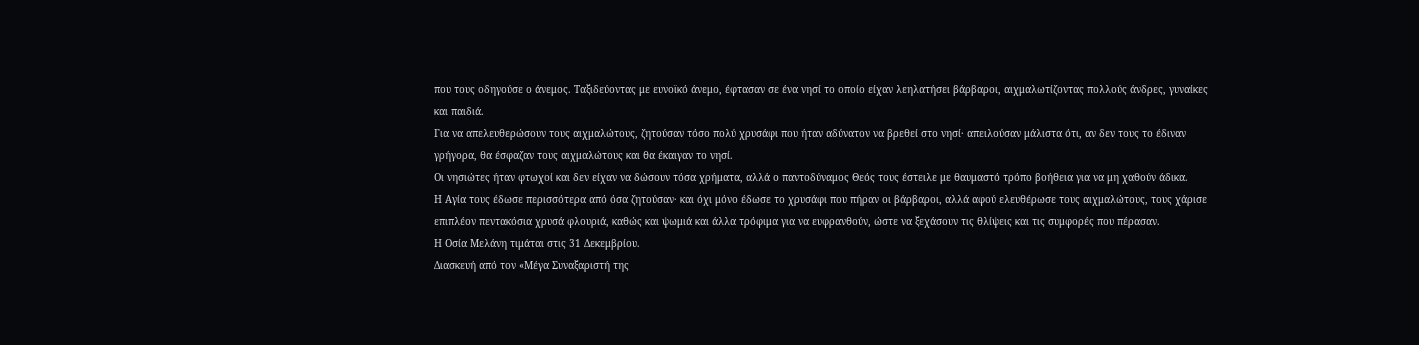που τους οδηγούσε ο άνεμος. Ταξιδεύοντας με ευνοϊκό άνεμο, έφτασαν σε ένα νησί το οποίο είχαν λεηλατήσει βάρβαροι, αιχμαλωτίζοντας πολλούς άνδρες, γυναίκες και παιδιά.
Για να απελευθερώσουν τους αιχμαλώτους, ζητούσαν τόσο πολύ χρυσάφι που ήταν αδύνατον να βρεθεί στο νησί· απειλούσαν μάλιστα ότι, αν δεν τους το έδιναν γρήγορα, θα έσφαζαν τους αιχμαλώτους και θα έκαιγαν το νησί.
Οι νησιώτες ήταν φτωχοί και δεν είχαν να δώσουν τόσα χρήματα, αλλά ο παντοδύναμος Θεός τους έστειλε με θαυμαστό τρόπο βοήθεια για να μη χαθούν άδικα.
Η Αγία τους έδωσε περισσότερα από όσα ζητούσαν· και όχι μόνο έδωσε το χρυσάφι που πήραν οι βάρβαροι, αλλά αφού ελευθέρωσε τους αιχμαλώτους, τους χάρισε επιπλέον πεντακόσια χρυσά φλουριά, καθώς και ψωμιά και άλλα τρόφιμα για να ευφρανθούν, ώστε να ξεχάσουν τις θλίψεις και τις συμφορές που πέρασαν.
Η Οσία Μελάνη τιμάται στις 31 Δεκεμβρίου.
Διασκευή από τον «Μέγα Συναξαριστή της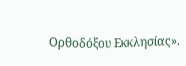Ορθοδόξου Εκκλησίας».